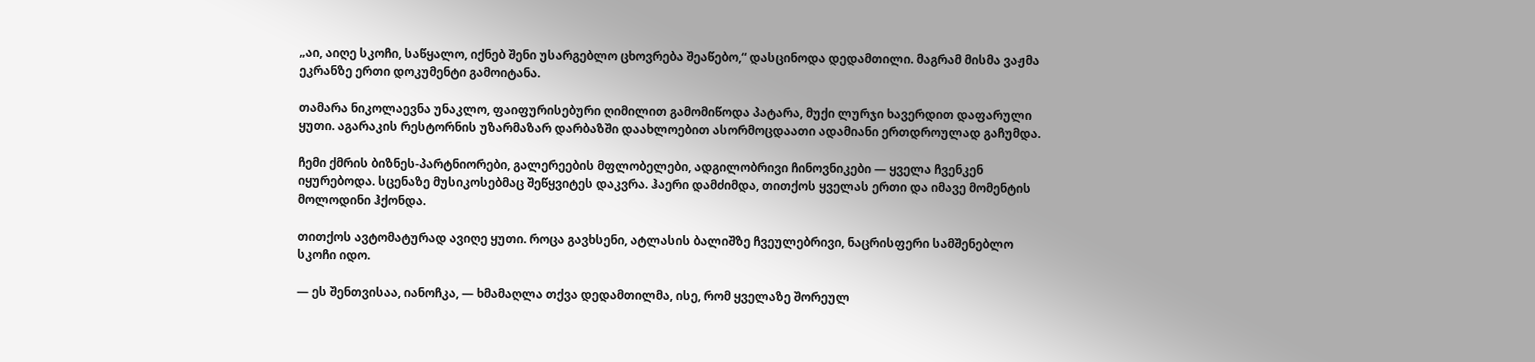„აი, აიღე სკოჩი, საწყალო, იქნებ შენი უსარგებლო ცხოვრება შეაწებო,“ დასცინოდა დედამთილი. მაგრამ მისმა ვაჟმა ეკრანზე ერთი დოკუმენტი გამოიტანა.

თამარა ნიკოლაევნა უნაკლო, ფაიფურისებური ღიმილით გამომიწოდა პატარა, მუქი ლურჯი ხავერდით დაფარული ყუთი. აგარაკის რესტორნის უზარმაზარ დარბაზში დაახლოებით ასორმოცდაათი ადამიანი ერთდროულად გაჩუმდა.

ჩემი ქმრის ბიზნეს-პარტნიორები, გალერეების მფლობელები, ადგილობრივი ჩინოვნიკები — ყველა ჩვენკენ იყურებოდა. სცენაზე მუსიკოსებმაც შეწყვიტეს დაკვრა. ჰაერი დამძიმდა, თითქოს ყველას ერთი და იმავე მომენტის მოლოდინი ჰქონდა.

თითქოს ავტომატურად ავიღე ყუთი. როცა გავხსენი, ატლასის ბალიშზე ჩვეულებრივი, ნაცრისფერი სამშენებლო სკოჩი იდო.

— ეს შენთვისაა, იანოჩკა, — ხმამაღლა თქვა დედამთილმა, ისე, რომ ყველაზე შორეულ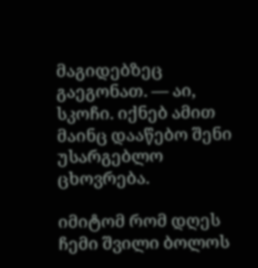მაგიდებზეც გაეგონათ. — აი, სკოჩი. იქნებ ამით მაინც დააწებო შენი უსარგებლო ცხოვრება.

იმიტომ რომ დღეს ჩემი შვილი ბოლოს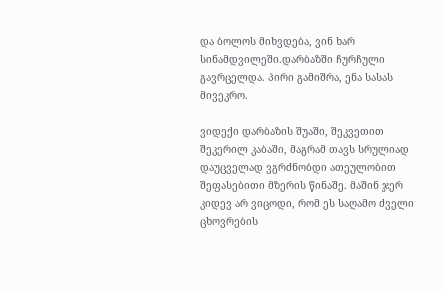და ბოლოს მიხვდება, ვინ ხარ სინამდვილეში.დარბაზში ჩურჩული გავრცელდა. პირი გამიშრა, ენა სასას მივეკრო.

ვიდექი დარბაზის შუაში, შეკვეთით შეკერილ კაბაში, მაგრამ თავს სრულიად დაუცველად ვგრძნობდი ათეულობით შეფასებითი მზერის წინაშე. მაშინ ჯერ კიდევ არ ვიცოდი, რომ ეს საღამო ძველი ცხოვრების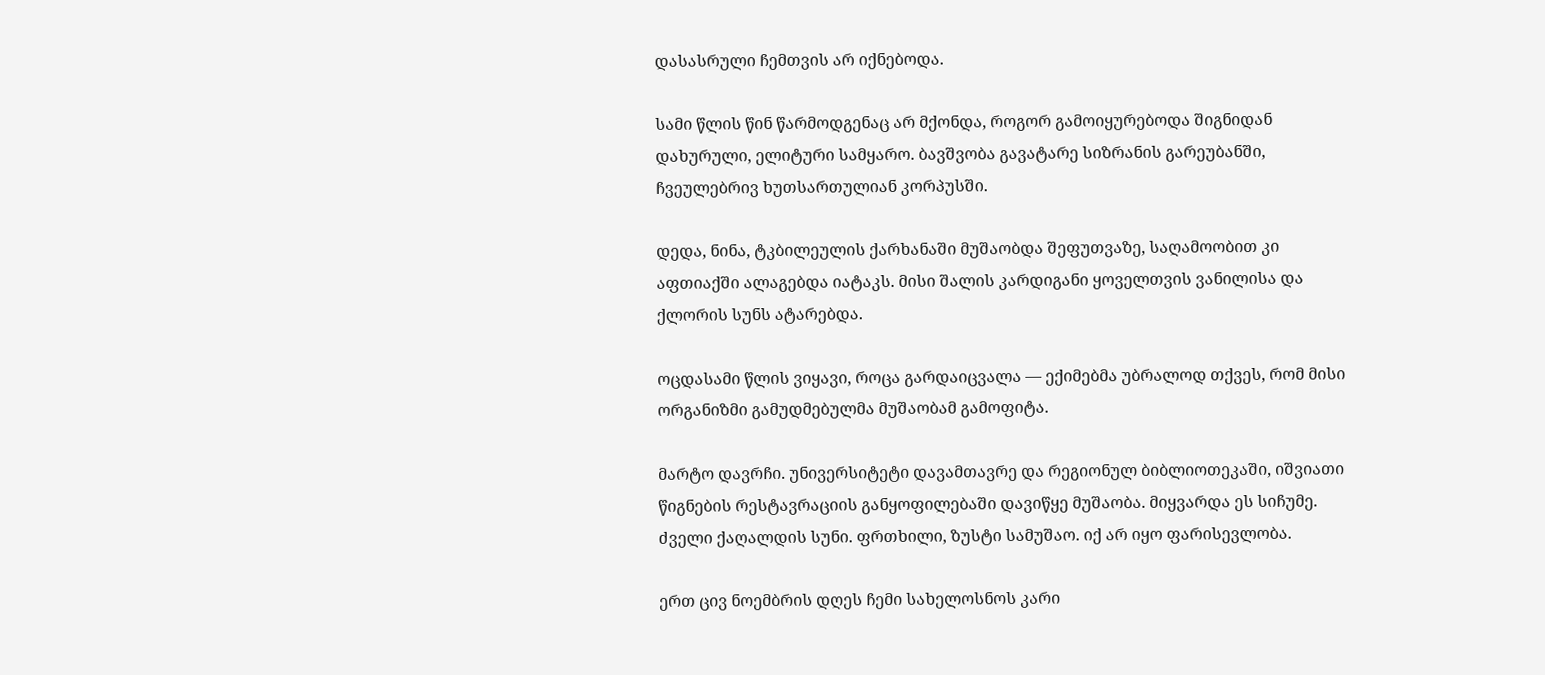დასასრული ჩემთვის არ იქნებოდა.

სამი წლის წინ წარმოდგენაც არ მქონდა, როგორ გამოიყურებოდა შიგნიდან დახურული, ელიტური სამყარო. ბავშვობა გავატარე სიზრანის გარეუბანში, ჩვეულებრივ ხუთსართულიან კორპუსში.

დედა, ნინა, ტკბილეულის ქარხანაში მუშაობდა შეფუთვაზე, საღამოობით კი აფთიაქში ალაგებდა იატაკს. მისი შალის კარდიგანი ყოველთვის ვანილისა და ქლორის სუნს ატარებდა.

ოცდასამი წლის ვიყავი, როცა გარდაიცვალა — ექიმებმა უბრალოდ თქვეს, რომ მისი ორგანიზმი გამუდმებულმა მუშაობამ გამოფიტა.

მარტო დავრჩი. უნივერსიტეტი დავამთავრე და რეგიონულ ბიბლიოთეკაში, იშვიათი წიგნების რესტავრაციის განყოფილებაში დავიწყე მუშაობა. მიყვარდა ეს სიჩუმე. ძველი ქაღალდის სუნი. ფრთხილი, ზუსტი სამუშაო. იქ არ იყო ფარისევლობა.

ერთ ცივ ნოემბრის დღეს ჩემი სახელოსნოს კარი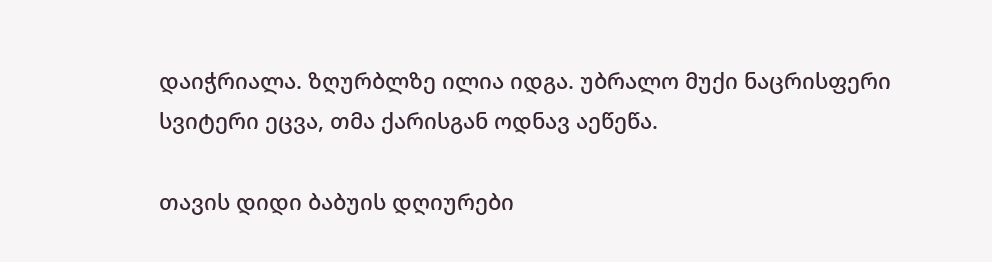დაიჭრიალა. ზღურბლზე ილია იდგა. უბრალო მუქი ნაცრისფერი სვიტერი ეცვა, თმა ქარისგან ოდნავ აეწეწა.

თავის დიდი ბაბუის დღიურები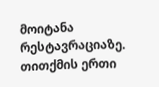მოიტანა რესტავრაციაზე. თითქმის ერთი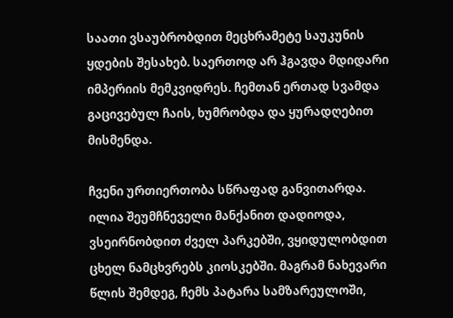საათი ვსაუბრობდით მეცხრამეტე საუკუნის ყდების შესახებ. საერთოდ არ ჰგავდა მდიდარი იმპერიის მემკვიდრეს. ჩემთან ერთად სვამდა გაცივებულ ჩაის, ხუმრობდა და ყურადღებით მისმენდა.

ჩვენი ურთიერთობა სწრაფად განვითარდა. ილია შეუმჩნეველი მანქანით დადიოდა, ვსეირნობდით ძველ პარკებში, ვყიდულობდით ცხელ ნამცხვრებს კიოსკებში. მაგრამ ნახევარი წლის შემდეგ, ჩემს პატარა სამზარეულოში,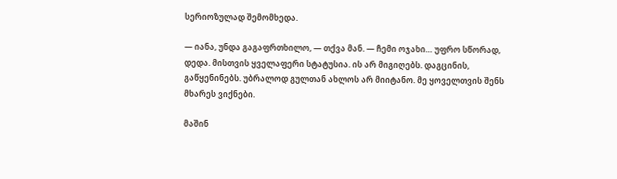სერიოზულად შემომხედა.

— იანა, უნდა გაგაფრთხილო, — თქვა მან. — ჩემი ოჯახი… უფრო სწორად, დედა. მისთვის ყველაფერი სტატუსია. ის არ მიგიღებს. დაგცინის, გაწყენინებს. უბრალოდ გულთან ახლოს არ მიიტანო. მე ყოველთვის შენს მხარეს ვიქნები.

მაშინ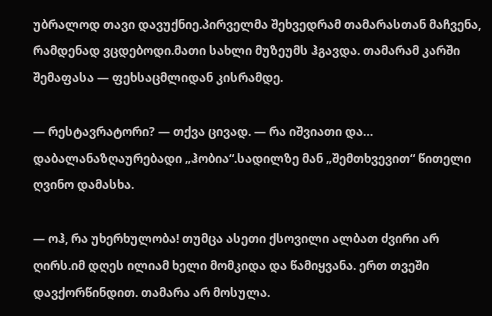უბრალოდ თავი დავუქნიე.პირველმა შეხვედრამ თამარასთან მაჩვენა, რამდენად ვცდებოდი.მათი სახლი მუზეუმს ჰგავდა. თამარამ კარში შემაფასა — ფეხსაცმლიდან კისრამდე.

— რესტავრატორი? — თქვა ცივად. — რა იშვიათი და… დაბალანაზღაურებადი „ჰობია“.სადილზე მან „შემთხვევით“ წითელი ღვინო დამასხა.

— ოჰ, რა უხერხულობა! თუმცა ასეთი ქსოვილი ალბათ ძვირი არ ღირს.იმ დღეს ილიამ ხელი მომკიდა და წამიყვანა. ერთ თვეში დავქორწინდით. თამარა არ მოსულა.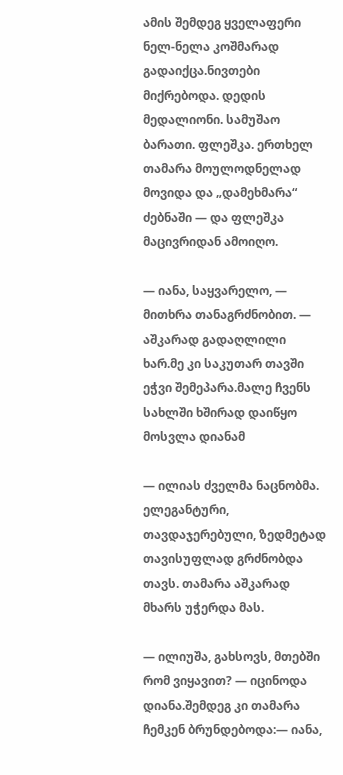ამის შემდეგ ყველაფერი ნელ-ნელა კოშმარად გადაიქცა.ნივთები მიქრებოდა. დედის მედალიონი. სამუშაო ბარათი. ფლეშკა. ერთხელ თამარა მოულოდნელად მოვიდა და „დამეხმარა“ ძებნაში — და ფლეშკა მაცივრიდან ამოიღო.

— იანა, საყვარელო, — მითხრა თანაგრძნობით. — აშკარად გადაღლილი ხარ.მე კი საკუთარ თავში ეჭვი შემეპარა.მალე ჩვენს სახლში ხშირად დაიწყო მოსვლა დიანამ

— ილიას ძველმა ნაცნობმა. ელეგანტური, თავდაჯერებული, ზედმეტად თავისუფლად გრძნობდა თავს. თამარა აშკარად მხარს უჭერდა მას.

— ილიუშა, გახსოვს, მთებში რომ ვიყავით? — იცინოდა დიანა.შემდეგ კი თამარა ჩემკენ ბრუნდებოდა:— იანა,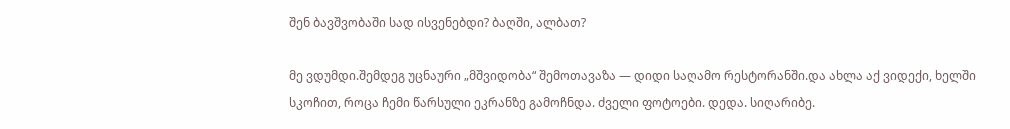შენ ბავშვობაში სად ისვენებდი? ბაღში, ალბათ?

მე ვდუმდი.შემდეგ უცნაური „მშვიდობა“ შემოთავაზა — დიდი საღამო რესტორანში.და ახლა აქ ვიდექი, ხელში სკოჩით, როცა ჩემი წარსული ეკრანზე გამოჩნდა. ძველი ფოტოები. დედა. სიღარიბე.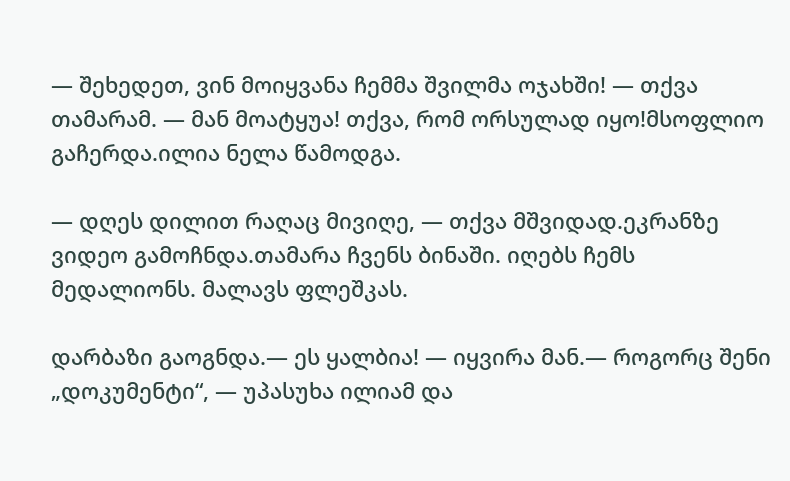— შეხედეთ, ვინ მოიყვანა ჩემმა შვილმა ოჯახში! — თქვა თამარამ. — მან მოატყუა! თქვა, რომ ორსულად იყო!მსოფლიო გაჩერდა.ილია ნელა წამოდგა.

— დღეს დილით რაღაც მივიღე, — თქვა მშვიდად.ეკრანზე ვიდეო გამოჩნდა.თამარა ჩვენს ბინაში. იღებს ჩემს მედალიონს. მალავს ფლეშკას.

დარბაზი გაოგნდა.— ეს ყალბია! — იყვირა მან.— როგორც შენი „დოკუმენტი“, — უპასუხა ილიამ და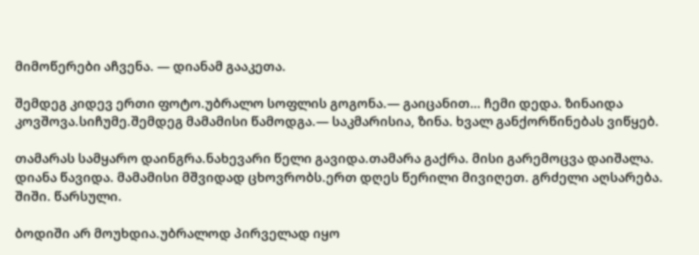მიმოწერები აჩვენა. — დიანამ გააკეთა.

შემდეგ კიდევ ერთი ფოტო.უბრალო სოფლის გოგონა.— გაიცანით… ჩემი დედა. ზინაიდა კოვშოვა.სიჩუმე.შემდეგ მამამისი წამოდგა.— საკმარისია, ზინა. ხვალ განქორწინებას ვიწყებ.

თამარას სამყარო დაინგრა.ნახევარი წელი გავიდა.თამარა გაქრა. მისი გარემოცვა დაიშალა. დიანა წავიდა. მამამისი მშვიდად ცხოვრობს.ერთ დღეს წერილი მივიღეთ. გრძელი აღსარება. შიში. წარსული.

ბოდიში არ მოუხდია.უბრალოდ პირველად იყო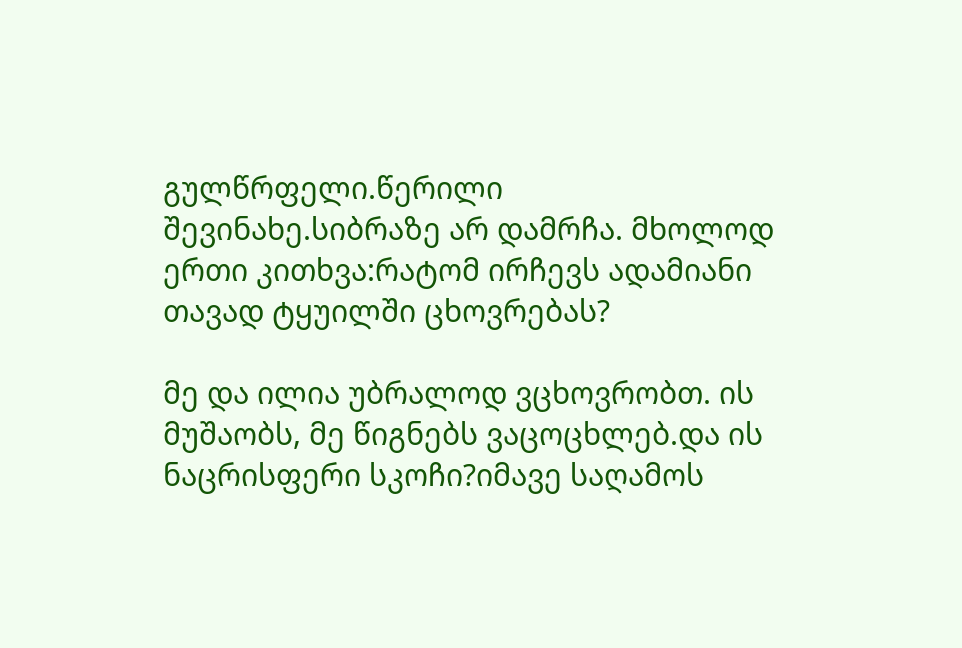გულწრფელი.წერილი შევინახე.სიბრაზე არ დამრჩა. მხოლოდ ერთი კითხვა:რატომ ირჩევს ადამიანი თავად ტყუილში ცხოვრებას?

მე და ილია უბრალოდ ვცხოვრობთ. ის მუშაობს, მე წიგნებს ვაცოცხლებ.და ის ნაცრისფერი სკოჩი?იმავე საღამოს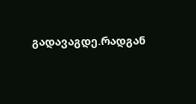გადავაგდე.რადგან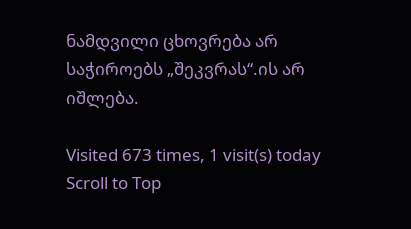ნამდვილი ცხოვრება არ საჭიროებს „შეკვრას“.ის არ იშლება.

Visited 673 times, 1 visit(s) today
Scroll to Top